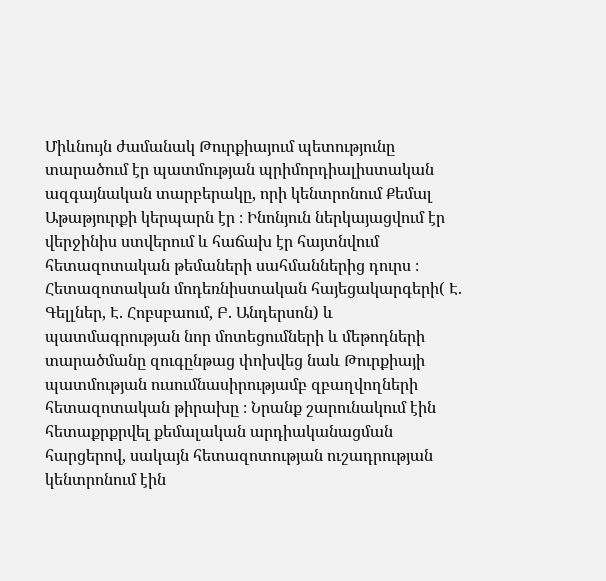Միևնույն ժամանակ Թուրքիայում պետությունը տարածում էր պատմության պրիմորդիալիստական ազգայնական տարբերակը, որի կենտրոնում Քեմալ Աթաթյուրքի կերպարն էր ։ Ինոնյուն ներկայացվում էր վերջինիս ստվերում և հաճախ էր հայտնվում հետազոտական թեմաների սահմաններից դուրս ։
Հետազոտական մոդեռնիստական հայեցակարգերի( Է. Գելլներ, Է. Հոբսբաում, Բ. Անդերսոն) և պատմագրության նոր մոտեցումների և մեթոդների տարածմանը զուգընթաց փոխվեց նաև Թուրքիայի պատմության ուսումնասիրությամբ զբաղվողների հետազոտական թիրախը ։ Նրանք շարունակում էին հետաքրքրվել քեմալական արդիականացման հարցերով, սակայն հետազոտության ուշադրության կենտրոնում էին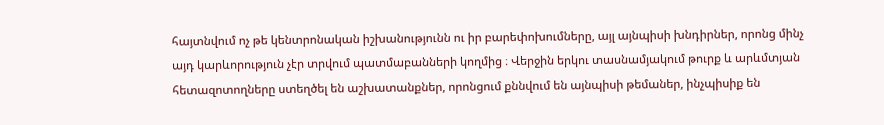հայտնվում ոչ թե կենտրոնական իշխանությունն ու իր բարեփոխումները, այլ այնպիսի խնդիրներ, որոնց մինչ այդ կարևորություն չէր տրվում պատմաբանների կողմից ։ Վերջին երկու տասնամյակում թուրք և արևմտյան հետազոտողները ստեղծել են աշխատանքներ, որոնցում քննվում են այնպիսի թեմաներ, ինչպիսիք են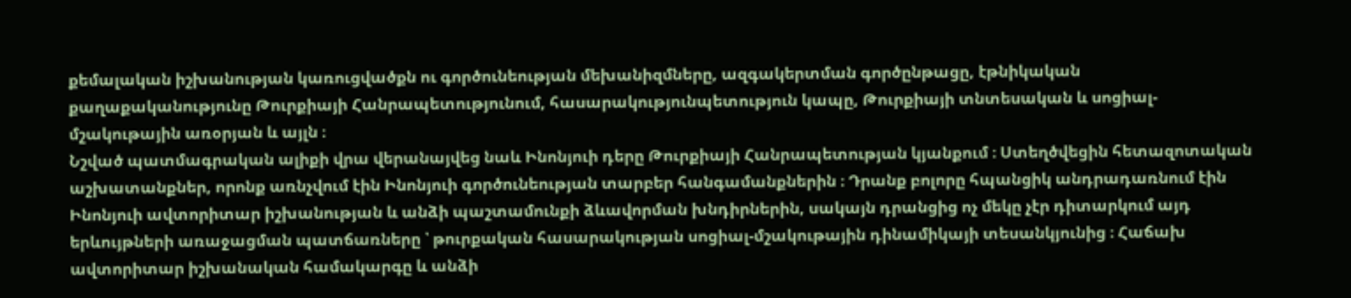քեմալական իշխանության կառուցվածքն ու գործունեության մեխանիզմները, ազգակերտման գործընթացը, էթնիկական քաղաքականությունը Թուրքիայի Հանրապետությունում, հասարակությունպետություն կապը, Թուրքիայի տնտեսական և սոցիալ-մշակութային առօրյան և այլն ։
Նշված պատմագրական ալիքի վրա վերանայվեց նաև Ինոնյուի դերը Թուրքիայի Հանրապետության կյանքում ։ Ստեղծվեցին հետազոտական աշխատանքներ, որոնք առնչվում էին Ինոնյուի գործունեության տարբեր հանգամանքներին ։ Դրանք բոլորը հպանցիկ անդրադառնում էին Ինոնյուի ավտորիտար իշխանության և անձի պաշտամունքի ձևավորման խնդիրներին, սակայն դրանցից ոչ մեկը չէր դիտարկում այդ երևույթների առաջացման պատճառները ՝ թուրքական հասարակության սոցիալ-մշակութային դինամիկայի տեսանկյունից ։ Հաճախ ավտորիտար իշխանական համակարգը և անձի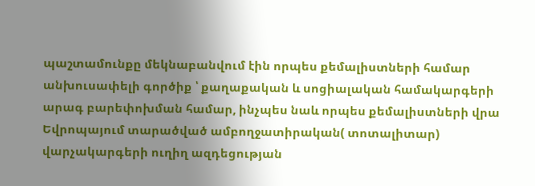պաշտամունքը մեկնաբանվում էին որպես քեմալիստների համար անխուսափելի գործիք ՝ քաղաքական և սոցիալական համակարգերի արագ բարեփոխման համար, ինչպես նաև որպես քեմալիստների վրա Եվրոպայում տարածված ամբողջատիրական( տոտալիտար) վարչակարգերի ուղիղ ազդեցության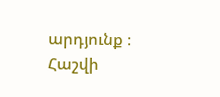արդյունք ։
Հաշվի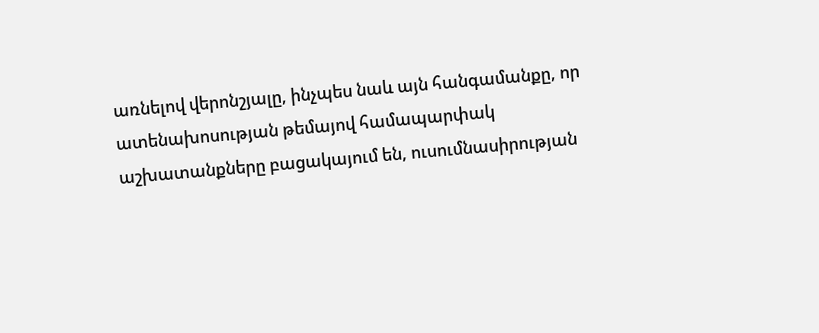առնելով վերոնշյալը, ինչպես նաև այն հանգամանքը, որ ատենախոսության թեմայով համապարփակ աշխատանքները բացակայում են, ուսումնասիրության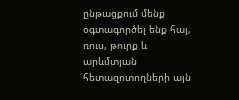ընթացքում մենք օգտագործել ենք հայ, ռուս, թուրք և արևմտյան հետազոտողների այն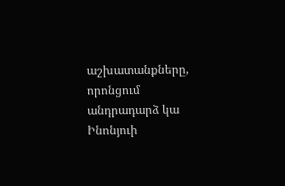աշխատանքները, որոնցում անդրադարձ կա Ինոնյուի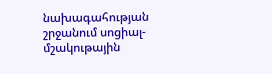նախագահության շրջանում սոցիալ-մշակութային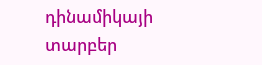դինամիկայի տարբեր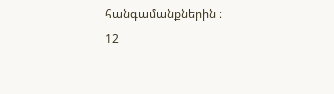հանգամանքներին ։
12